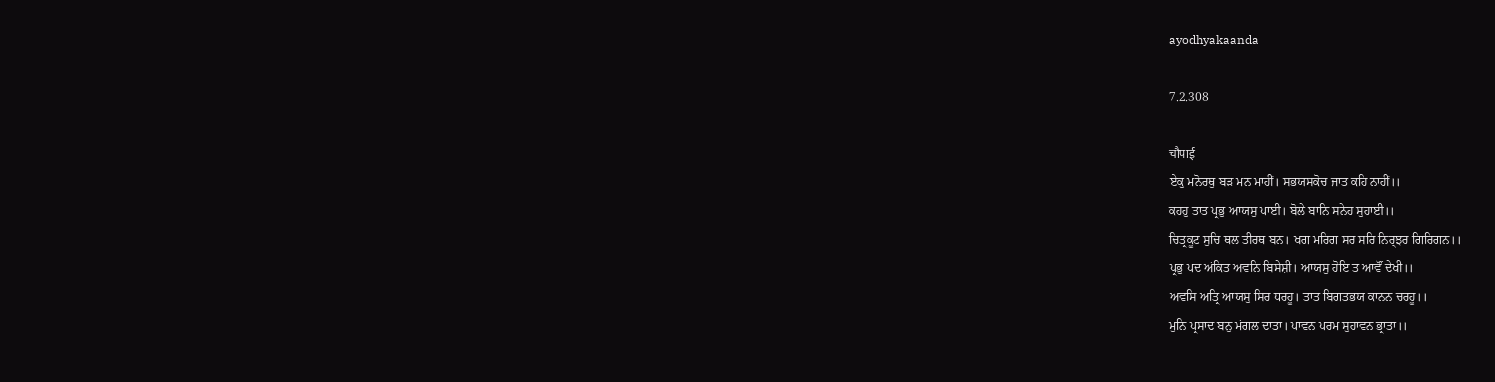ayodhyakaanda

7.2.308

चौपाई
ਏਕੁ ਮਨੋਰਥੁ ਬਡ਼ ਮਨ ਮਾਹੀਂ। ਸਭਯਸਕੋਚ ਜਾਤ ਕਹਿ ਨਾਹੀਂ।।
ਕਹਹੁ ਤਾਤ ਪ੍ਰਭੁ ਆਯਸੁ ਪਾਈ। ਬੋਲੇ ਬਾਨਿ ਸਨੇਹ ਸੁਹਾਈ।।
ਚਿਤ੍ਰਕੂਟ ਸੁਚਿ ਥਲ ਤੀਰਥ ਬਨ। ਖਗ ਮਰਿਗ ਸਰ ਸਰਿ ਨਿਰ੍ਝਰ ਗਿਰਿਗਨ।।
ਪ੍ਰਭੁ ਪਦ ਅਂਕਿਤ ਅਵਨਿ ਬਿਸੇਸ਼ੀ। ਆਯਸੁ ਹੋਇ ਤ ਆਵੌਂ ਦੇਖੀ।।
ਅਵਸਿ ਅਤ੍ਰਿ ਆਯਸੁ ਸਿਰ ਧਰਹੂ। ਤਾਤ ਬਿਗਤਭਯ ਕਾਨਨ ਚਰਹੂ।।
ਮੁਨਿ ਪ੍ਰਸਾਦ ਬਨੁ ਮਂਗਲ ਦਾਤਾ। ਪਾਵਨ ਪਰਮ ਸੁਹਾਵਨ ਭ੍ਰਾਤਾ।।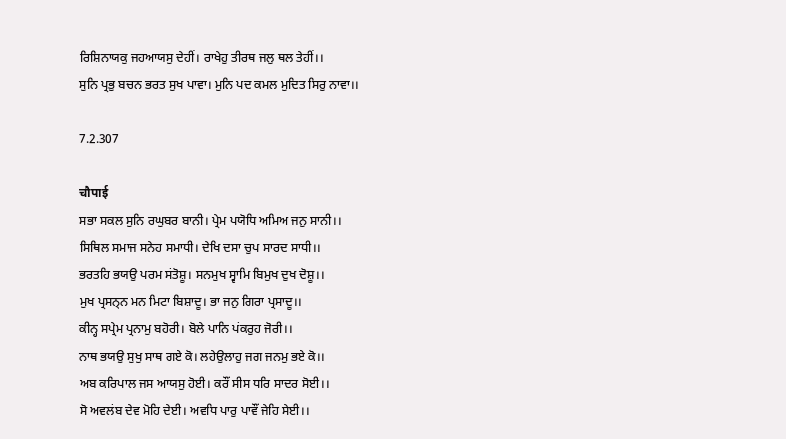ਰਿਸ਼ਿਨਾਯਕੁ ਜਹਆਯਸੁ ਦੇਹੀਂ। ਰਾਖੇਹੁ ਤੀਰਥ ਜਲੁ ਥਲ ਤੇਹੀਂ।।
ਸੁਨਿ ਪ੍ਰਭੁ ਬਚਨ ਭਰਤ ਸੁਖ ਪਾਵਾ। ਮੁਨਿ ਪਦ ਕਮਲ ਮੁਦਿਤ ਸਿਰੁ ਨਾਵਾ।।

7.2.307

चौपाई
ਸਭਾ ਸਕਲ ਸੁਨਿ ਰਘੁਬਰ ਬਾਨੀ। ਪ੍ਰੇਮ ਪਯੋਧਿ ਅਮਿਅ ਜਨੁ ਸਾਨੀ।।
ਸਿਥਿਲ ਸਮਾਜ ਸਨੇਹ ਸਮਾਧੀ। ਦੇਖਿ ਦਸਾ ਚੁਪ ਸਾਰਦ ਸਾਧੀ।।
ਭਰਤਹਿ ਭਯਉ ਪਰਮ ਸਂਤੋਸ਼ੂ। ਸਨਮੁਖ ਸ੍ਵਾਮਿ ਬਿਮੁਖ ਦੁਖ ਦੋਸ਼ੂ।।
ਮੁਖ ਪ੍ਰਸਨ੍ਨ ਮਨ ਮਿਟਾ ਬਿਸ਼ਾਦੂ। ਭਾ ਜਨੁ ਗਿਰਾ ਪ੍ਰਸਾਦੂ।।
ਕੀਨ੍ਹ ਸਪ੍ਰੇਮ ਪ੍ਰਨਾਮੁ ਬਹੋਰੀ। ਬੋਲੇ ਪਾਨਿ ਪਂਕਰੁਹ ਜੋਰੀ।।
ਨਾਥ ਭਯਉ ਸੁਖੁ ਸਾਥ ਗਏ ਕੋ। ਲਹੇਉਲਾਹੁ ਜਗ ਜਨਮੁ ਭਏ ਕੋ।।
ਅਬ ਕਰਿਪਾਲ ਜਸ ਆਯਸੁ ਹੋਈ। ਕਰੌਂ ਸੀਸ ਧਰਿ ਸਾਦਰ ਸੋਈ।।
ਸੋ ਅਵਲਂਬ ਦੇਵ ਮੋਹਿ ਦੇਈ। ਅਵਧਿ ਪਾਰੁ ਪਾਵੌਂ ਜੇਹਿ ਸੇਈ।।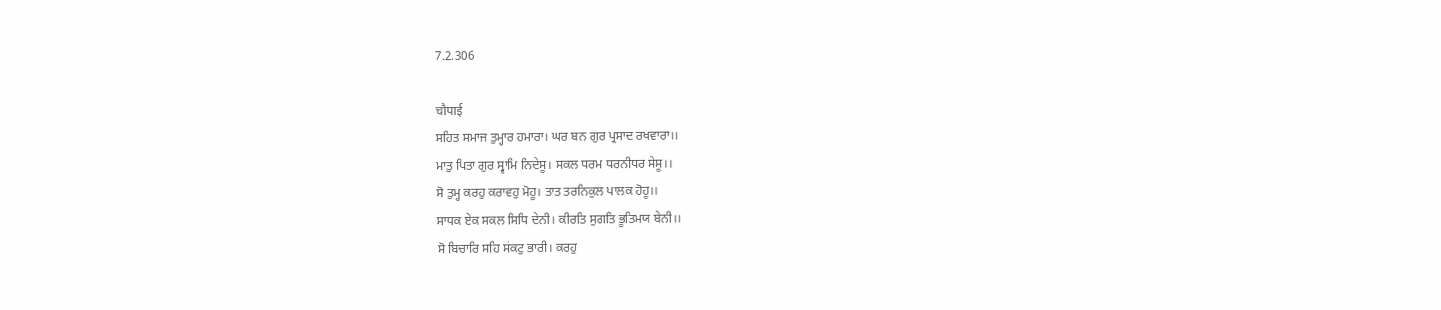7.2.306

चौपाई
ਸਹਿਤ ਸਮਾਜ ਤੁਮ੍ਹਾਰ ਹਮਾਰਾ। ਘਰ ਬਨ ਗੁਰ ਪ੍ਰਸਾਦ ਰਖਵਾਰਾ।।
ਮਾਤੁ ਪਿਤਾ ਗੁਰ ਸ੍ਵਾਮਿ ਨਿਦੇਸੂ। ਸਕਲ ਧਰਮ ਧਰਨੀਧਰ ਸੇਸੂ।।
ਸੋ ਤੁਮ੍ਹ ਕਰਹੁ ਕਰਾਵਹੁ ਮੋਹੂ। ਤਾਤ ਤਰਨਿਕੁਲ ਪਾਲਕ ਹੋਹੂ।।
ਸਾਧਕ ਏਕ ਸਕਲ ਸਿਧਿ ਦੇਨੀ। ਕੀਰਤਿ ਸੁਗਤਿ ਭੂਤਿਮਯ ਬੇਨੀ।।
ਸੋ ਬਿਚਾਰਿ ਸਹਿ ਸਂਕਟੁ ਭਾਰੀ। ਕਰਹੁ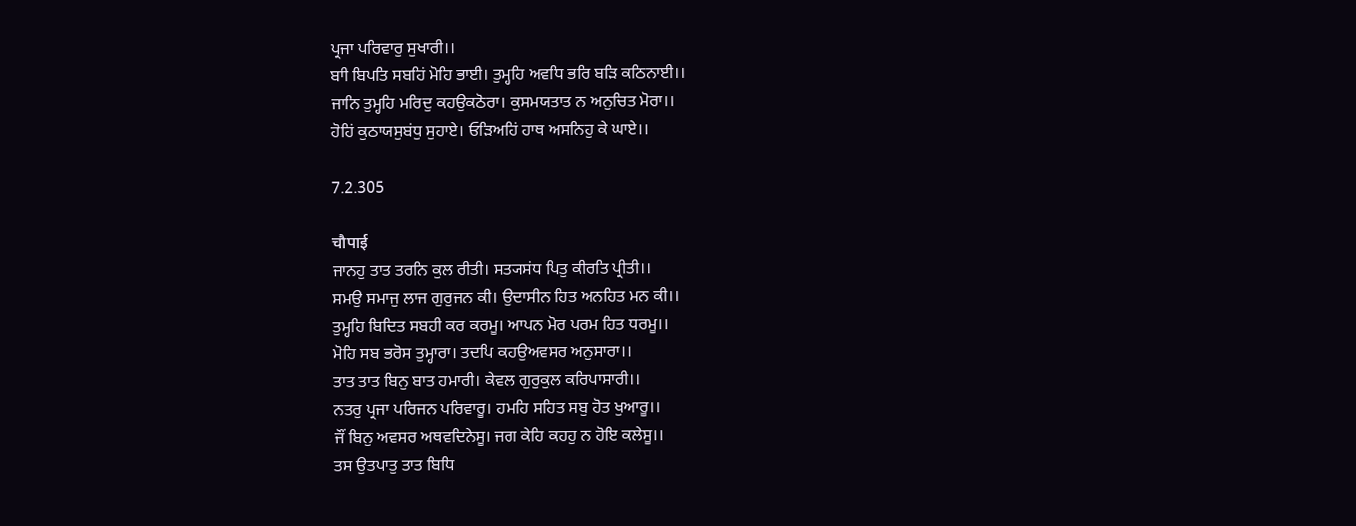ਪ੍ਰਜਾ ਪਰਿਵਾਰੁ ਸੁਖਾਰੀ।।
ਬਾੀ ਬਿਪਤਿ ਸਬਹਿਂ ਮੋਹਿ ਭਾਈ। ਤੁਮ੍ਹਹਿ ਅਵਧਿ ਭਰਿ ਬਡ਼ਿ ਕਠਿਨਾਈ।।
ਜਾਨਿ ਤੁਮ੍ਹਹਿ ਮਰਿਦੁ ਕਹਉਕਠੋਰਾ। ਕੁਸਮਯਤਾਤ ਨ ਅਨੁਚਿਤ ਮੋਰਾ।।
ਹੋਹਿਂ ਕੁਠਾਯਸੁਬਂਧੁ ਸੁਹਾਏ। ਓਡ਼ਿਅਹਿਂ ਹਾਥ ਅਸਨਿਹੁ ਕੇ ਘਾਏ।।

7.2.305

चौपाई
ਜਾਨਹੁ ਤਾਤ ਤਰਨਿ ਕੁਲ ਰੀਤੀ। ਸਤ੍ਯਸਂਧ ਪਿਤੁ ਕੀਰਤਿ ਪ੍ਰੀਤੀ।।
ਸਮਉ ਸਮਾਜੁ ਲਾਜ ਗੁਰੁਜਨ ਕੀ। ਉਦਾਸੀਨ ਹਿਤ ਅਨਹਿਤ ਮਨ ਕੀ।।
ਤੁਮ੍ਹਹਿ ਬਿਦਿਤ ਸਬਹੀ ਕਰ ਕਰਮੂ। ਆਪਨ ਮੋਰ ਪਰਮ ਹਿਤ ਧਰਮੂ।।
ਮੋਹਿ ਸਬ ਭਰੋਸ ਤੁਮ੍ਹਾਰਾ। ਤਦਪਿ ਕਹਉਅਵਸਰ ਅਨੁਸਾਰਾ।।
ਤਾਤ ਤਾਤ ਬਿਨੁ ਬਾਤ ਹਮਾਰੀ। ਕੇਵਲ ਗੁਰੁਕੁਲ ਕਰਿਪਾਸਾਰੀ।।
ਨਤਰੁ ਪ੍ਰਜਾ ਪਰਿਜਨ ਪਰਿਵਾਰੂ। ਹਮਹਿ ਸਹਿਤ ਸਬੁ ਹੋਤ ਖੁਆਰੂ।।
ਜੌਂ ਬਿਨੁ ਅਵਸਰ ਅਥਵਦਿਨੇਸੂ। ਜਗ ਕੇਹਿ ਕਹਹੁ ਨ ਹੋਇ ਕਲੇਸੂ।।
ਤਸ ਉਤਪਾਤੁ ਤਾਤ ਬਿਧਿ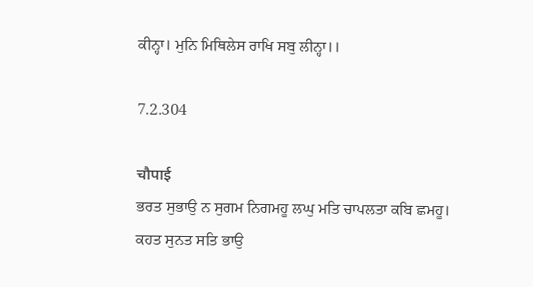ਕੀਨ੍ਹਾ। ਮੁਨਿ ਮਿਥਿਲੇਸ ਰਾਖਿ ਸਬੁ ਲੀਨ੍ਹਾ।।

7.2.304

चौपाई
ਭਰਤ ਸੁਭਾਉ ਨ ਸੁਗਮ ਨਿਗਮਹੂ ਲਘੁ ਮਤਿ ਚਾਪਲਤਾ ਕਬਿ ਛਮਹੂ।
ਕਹਤ ਸੁਨਤ ਸਤਿ ਭਾਉ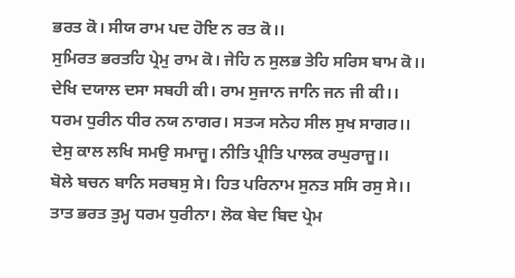ਭਰਤ ਕੋ। ਸੀਯ ਰਾਮ ਪਦ ਹੋਇ ਨ ਰਤ ਕੋ।।
ਸੁਮਿਰਤ ਭਰਤਹਿ ਪ੍ਰੇਮੁ ਰਾਮ ਕੋ। ਜੇਹਿ ਨ ਸੁਲਭ ਤੇਹਿ ਸਰਿਸ ਬਾਮ ਕੋ।।
ਦੇਖਿ ਦਯਾਲ ਦਸਾ ਸਬਹੀ ਕੀ। ਰਾਮ ਸੁਜਾਨ ਜਾਨਿ ਜਨ ਜੀ ਕੀ।।
ਧਰਮ ਧੁਰੀਨ ਧੀਰ ਨਯ ਨਾਗਰ। ਸਤ੍ਯ ਸਨੇਹ ਸੀਲ ਸੁਖ ਸਾਗਰ।।
ਦੇਸੁ ਕਾਲ ਲਖਿ ਸਮਉ ਸਮਾਜੂ। ਨੀਤਿ ਪ੍ਰੀਤਿ ਪਾਲਕ ਰਘੁਰਾਜੂ।।
ਬੋਲੇ ਬਚਨ ਬਾਨਿ ਸਰਬਸੁ ਸੇ। ਹਿਤ ਪਰਿਨਾਮ ਸੁਨਤ ਸਸਿ ਰਸੁ ਸੇ।।
ਤਾਤ ਭਰਤ ਤੁਮ੍ਹ ਧਰਮ ਧੁਰੀਨਾ। ਲੋਕ ਬੇਦ ਬਿਦ ਪ੍ਰੇਮ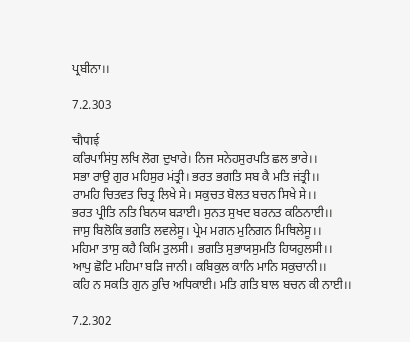ਪ੍ਰਬੀਨਾ।।

7.2.303

चौपाई
ਕਰਿਪਾਸਿਂਧੁ ਲਖਿ ਲੋਗ ਦੁਖਾਰੇ। ਨਿਜ ਸਨੇਹਸੁਰਪਤਿ ਛਲ ਭਾਰੇ।।
ਸਭਾ ਰਾਉ ਗੁਰ ਮਹਿਸੁਰ ਮਂਤ੍ਰੀ। ਭਰਤ ਭਗਤਿ ਸਬ ਕੈ ਮਤਿ ਜਂਤ੍ਰੀ।।
ਰਾਮਹਿ ਚਿਤਵਤ ਚਿਤ੍ਰ ਲਿਖੇ ਸੇ। ਸਕੁਚਤ ਬੋਲਤ ਬਚਨ ਸਿਖੇ ਸੇ।।
ਭਰਤ ਪ੍ਰੀਤਿ ਨਤਿ ਬਿਨਯ ਬਡ਼ਾਈ। ਸੁਨਤ ਸੁਖਦ ਬਰਨਤ ਕਠਿਨਾਈ।।
ਜਾਸੁ ਬਿਲੋਕਿ ਭਗਤਿ ਲਵਲੇਸੂ। ਪ੍ਰੇਮ ਮਗਨ ਮੁਨਿਗਨ ਮਿਥਿਲੇਸੂ।।
ਮਹਿਮਾ ਤਾਸੁ ਕਹੈ ਕਿਮਿ ਤੁਲਸੀ। ਭਗਤਿ ਸੁਭਾਯਸੁਮਤਿ ਹਿਯਹੁਲਸੀ।।
ਆਪੁ ਛੋਟਿ ਮਹਿਮਾ ਬਡ਼ਿ ਜਾਨੀ। ਕਬਿਕੁਲ ਕਾਨਿ ਮਾਨਿ ਸਕੁਚਾਨੀ।।
ਕਹਿ ਨ ਸਕਤਿ ਗੁਨ ਰੁਚਿ ਅਧਿਕਾਈ। ਮਤਿ ਗਤਿ ਬਾਲ ਬਚਨ ਕੀ ਨਾਈ।।

7.2.302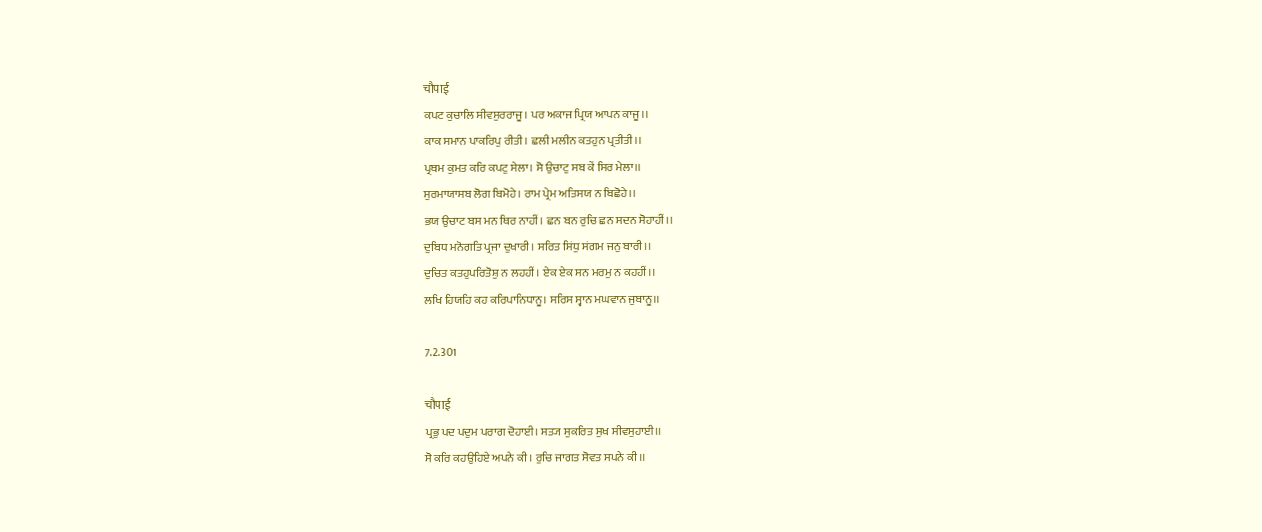चौपाई
ਕਪਟ ਕੁਚਾਲਿ ਸੀਵਸੁਰਰਾਜੂ। ਪਰ ਅਕਾਜ ਪ੍ਰਿਯ ਆਪਨ ਕਾਜੂ।।
ਕਾਕ ਸਮਾਨ ਪਾਕਰਿਪੁ ਰੀਤੀ। ਛਲੀ ਮਲੀਨ ਕਤਹੁਨ ਪ੍ਰਤੀਤੀ।।
ਪ੍ਰਥਮ ਕੁਮਤ ਕਰਿ ਕਪਟੁ ਸੇਲਾ। ਸੋ ਉਚਾਟੁ ਸਬ ਕੇਂ ਸਿਰ ਮੇਲਾ।।
ਸੁਰਮਾਯਾਸਬ ਲੋਗ ਬਿਮੋਹੇ। ਰਾਮ ਪ੍ਰੇਮ ਅਤਿਸਯ ਨ ਬਿਛੋਹੇ।।
ਭਯ ਉਚਾਟ ਬਸ ਮਨ ਥਿਰ ਨਾਹੀਂ। ਛਨ ਬਨ ਰੁਚਿ ਛਨ ਸਦਨ ਸੋਹਾਹੀਂ।।
ਦੁਬਿਧ ਮਨੋਗਤਿ ਪ੍ਰਜਾ ਦੁਖਾਰੀ। ਸਰਿਤ ਸਿਂਧੁ ਸਂਗਮ ਜਨੁ ਬਾਰੀ।।
ਦੁਚਿਤ ਕਤਹੁਪਰਿਤੋਸ਼ੁ ਨ ਲਹਹੀਂ। ਏਕ ਏਕ ਸਨ ਮਰਮੁ ਨ ਕਹਹੀਂ।।
ਲਖਿ ਹਿਯਹਿ ਕਹ ਕਰਿਪਾਨਿਧਾਨੂ। ਸਰਿਸ ਸ੍ਵਾਨ ਮਘਵਾਨ ਜੁਬਾਨੂ।।

7.2.301

चौपाई
ਪ੍ਰਭੁ ਪਦ ਪਦੁਮ ਪਰਾਗ ਦੋਹਾਈ। ਸਤ੍ਯ ਸੁਕਰਿਤ ਸੁਖ ਸੀਵਸੁਹਾਈ।।
ਸੋ ਕਰਿ ਕਹਉਹਿਏ ਅਪਨੇ ਕੀ। ਰੁਚਿ ਜਾਗਤ ਸੋਵਤ ਸਪਨੇ ਕੀ।।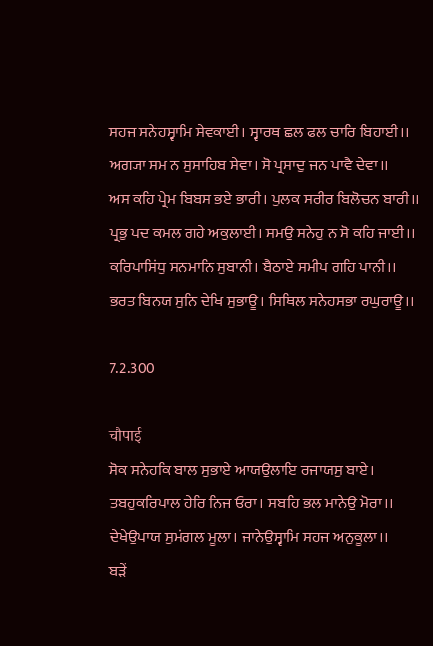ਸਹਜ ਸਨੇਹਸ੍ਵਾਮਿ ਸੇਵਕਾਈ। ਸ੍ਵਾਰਥ ਛਲ ਫਲ ਚਾਰਿ ਬਿਹਾਈ।।
ਅਗ੍ਯਾ ਸਮ ਨ ਸੁਸਾਹਿਬ ਸੇਵਾ। ਸੋ ਪ੍ਰਸਾਦੁ ਜਨ ਪਾਵੈ ਦੇਵਾ।।
ਅਸ ਕਹਿ ਪ੍ਰੇਮ ਬਿਬਸ ਭਏ ਭਾਰੀ। ਪੁਲਕ ਸਰੀਰ ਬਿਲੋਚਨ ਬਾਰੀ।।
ਪ੍ਰਭੁ ਪਦ ਕਮਲ ਗਹੇ ਅਕੁਲਾਈ। ਸਮਉ ਸਨੇਹੁ ਨ ਸੋ ਕਹਿ ਜਾਈ।।
ਕਰਿਪਾਸਿਂਧੁ ਸਨਮਾਨਿ ਸੁਬਾਨੀ। ਬੈਠਾਏ ਸਮੀਪ ਗਹਿ ਪਾਨੀ।।
ਭਰਤ ਬਿਨਯ ਸੁਨਿ ਦੇਖਿ ਸੁਭਾਊ। ਸਿਥਿਲ ਸਨੇਹਸਭਾ ਰਘੁਰਾਊ।।

7.2.300

चौपाई
ਸੋਕ ਸਨੇਹਕਿ ਬਾਲ ਸੁਭਾਏ ਆਯਉਲਾਇ ਰਜਾਯਸੁ ਬਾਏ।
ਤਬਹੁਕਰਿਪਾਲ ਹੇਰਿ ਨਿਜ ਓਰਾ। ਸਬਹਿ ਭਲ ਮਾਨੇਉ ਮੋਰਾ।।
ਦੇਖੇਉਪਾਯ ਸੁਮਂਗਲ ਮੂਲਾ। ਜਾਨੇਉਸ੍ਵਾਮਿ ਸਹਜ ਅਨੁਕੂਲਾ।।
ਬਡ਼ੇਂ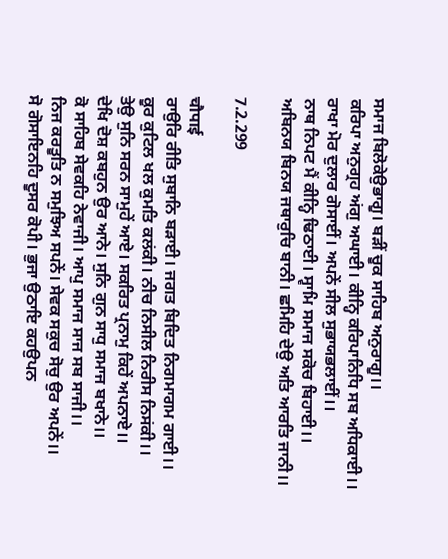ਸਮਾਜ ਬਿਲੋਕੇਉਭਾਗੂ। ਬਡ਼ੀਂ ਚੂਕ ਸਾਹਿਬ ਅਨੁਰਾਗੂ।।
ਕਰਿਪਾ ਅਨੁਗ੍ਰਹ ਅਂਗੁ ਅਘਾਈ। ਕੀਨ੍ਹਿ ਕਰਿਪਾਨਿਧਿ ਸਬ ਅਧਿਕਾਈ।।
ਰਾਖਾ ਮੋਰ ਦੁਲਾਰ ਗੋਸਾਈਂ। ਅਪਨੇਂ ਸੀਲ ਸੁਭਾਯਭਲਾਈਂ।।
ਨਾਥ ਨਿਪਟ ਮੈਂ ਕੀਨ੍ਹਿ ਢਿਠਾਈ। ਸ੍ਵਾਮਿ ਸਮਾਜ ਸਕੋਚ ਬਿਹਾਈ।।
ਅਬਿਨਯ ਬਿਨਯ ਜਥਾਰੁਚਿ ਬਾਨੀ। ਛਮਿਹਿ ਦੇਉ ਅਤਿ ਆਰਤਿ ਜਾਨੀ।।

7.2.299

चौपाई
ਰਾਉਰਿ ਰੀਤਿ ਸੁਬਾਨਿ ਬਡ਼ਾਈ। ਜਗਤ ਬਿਦਿਤ ਨਿਗਮਾਗਮ ਗਾਈ।।
ਕੂਰ ਕੁਟਿਲ ਖਲ ਕੁਮਤਿ ਕਲਂਕੀ। ਨੀਚ ਨਿਸੀਲ ਨਿਰੀਸ ਨਿਸਂਕੀ।।
ਤੇਉ ਸੁਨਿ ਸਰਨ ਸਾਮੁਹੇਂ ਆਏ। ਸਕਰਿਤ ਪ੍ਰਨਾਮੁ ਕਿਹੇਂ ਅਪਨਾਏ।।
ਦੇਖਿ ਦੋਸ਼ ਕਬਹੁਨ ਉਰ ਆਨੇ। ਸੁਨਿ ਗੁਨ ਸਾਧੁ ਸਮਾਜ ਬਖਾਨੇ।।
ਕੋ ਸਾਹਿਬ ਸੇਵਕਹਿ ਨੇਵਾਜੀ। ਆਪੁ ਸਮਾਜ ਸਾਜ ਸਬ ਸਾਜੀ।।
ਨਿਜ ਕਰਤੂਤਿ ਨ ਸਮੁਝਿਅ ਸਪਨੇਂ। ਸੇਵਕ ਸਕੁਚ ਸੋਚੁ ਉਰ ਅਪਨੇਂ।।
ਸੋ ਗੋਸਾਇਨਹਿ ਦੂਸਰ ਕੋਪੀ। ਭੁਜਾ ਉਠਾਇ ਕਹਉਪਨ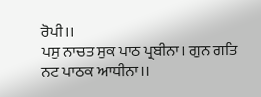ਰੋਪੀ।।
ਪਸੁ ਨਾਚਤ ਸੁਕ ਪਾਠ ਪ੍ਰਬੀਨਾ। ਗੁਨ ਗਤਿ ਨਟ ਪਾਠਕ ਆਧੀਨਾ।।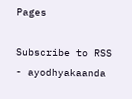Pages

Subscribe to RSS - ayodhyakaanda